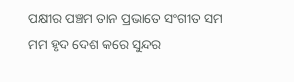ପକ୍ଷୀର ପଞ୍ଚମ ତାନ ପ୍ରଭାତେ ସଂଗୀତ ସମ
ମମ ହୃଦ ଦେଶ କରେ ସୁନ୍ଦର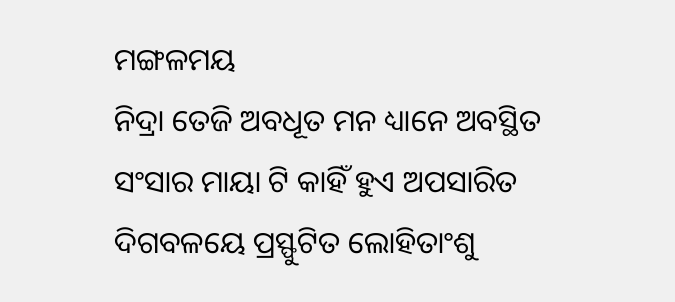ମଙ୍ଗଳମୟ
ନିଦ୍ରା ତେଜି ଅବଧୂତ ମନ ଧ୍ୟାନେ ଅବସ୍ଥିତ
ସଂସାର ମାୟା ଟି କାହିଁ ହୁଏ ଅପସାରିତ
ଦିଗବଳୟେ ପ୍ରସ୍ଫୁଟିତ ଲୋହିତାଂଶୁ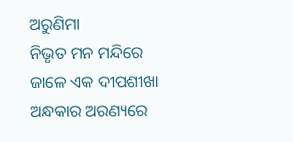ଅରୁଣିମା
ନିଭୃତ ମନ ମନ୍ଦିରେ ଜାଳେ ଏକ ଦୀପଶୀଖା
ଅନ୍ଧକାର ଅରଣ୍ୟରେ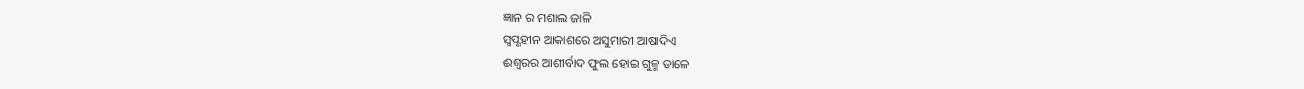ଜ୍ଞାନ ର ମଶାଲ ଜାଳି
ସ୍ଵପ୍ଣହୀନ ଆକାଶରେ ଅସୁମାରୀ ଆଷାଦିଏ
ଈଶ୍ୱରର ଆଶୀର୍ବାଦ ଫୁଲ ହୋଇ ଗୁଳ୍ମ ଡାଳେ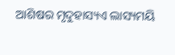ଆଶିଷର ମୃଦୁହାସ୍ୟଏ ଲାସ୍ୟମୟି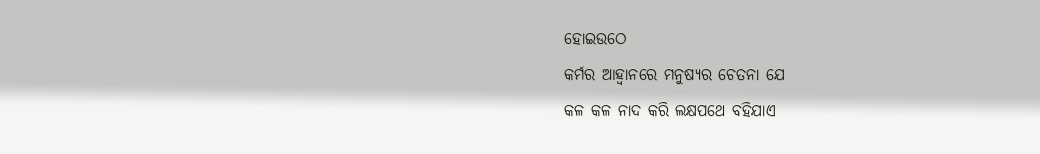ହୋଇଉଠେ
କର୍ମର ଆହ୍ୱାନରେ ମନୁଷ୍ୟର ଚେତନା ଯେ
କଳ କଳ ନାଦ କରି ଲକ୍ଷପଥେ ବହିଯାଏ